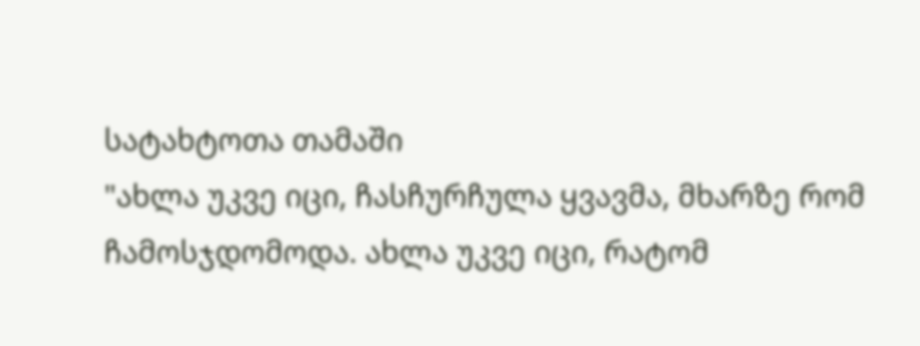სატახტოთა თამაში
"ახლა უკვე იცი, ჩასჩურჩულა ყვავმა, მხარზე რომ ჩამოსჯდომოდა. ახლა უკვე იცი, რატომ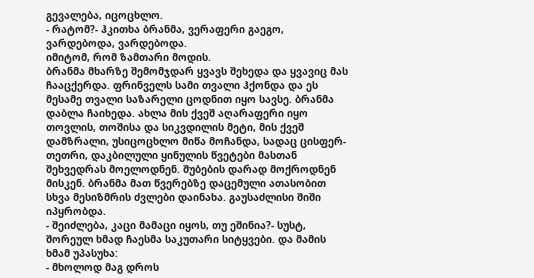გევალება, იცოცხლო.
- რატომ?- ჰკითხა ბრანმა, ვერაფერი გაეგო, ვარდებოდა, ვარდებოდა.
იმიტომ, რომ ზამთარი მოდის.
ბრანმა მხარზე შემომჯდარ ყვავს შეხედა და ყვავიც მას ჩააცქერდა. ფრინველს სამი თვალი ჰქონდა და ეს მესამე თვალი საზარელი ცოდნით იყო სავსე. ბრანმა დაბლა ჩაიხედა. ახლა მის ქვეშ აღარაფერი იყო თოვლის, თოშისა და სიკვდილის მეტი, მის ქვეშ დამზრალი, უსიცოცხლო მიწა მოჩანდა, სადაც ცისფერ-თეთრი, დაკბილული ყინულის წვეტები მასთან შეხვედრას მოელოდნენ. შუბების დარად მოქროდნენ მისკენ. ბრანმა მათ წვერებზე დაცემული ათასობით სხვა მესიზმრის ძვლები დაინახა. გაუსაძლისი შიში იპყრობდა.
- შეიძლება, კაცი მამაცი იყოს, თუ ეშინია?- სუსტ, შორეულ ხმად ჩაესმა საკუთარი სიტყვები. და მამის ხმამ უპასუხა:
- მხოლოდ მაგ დროს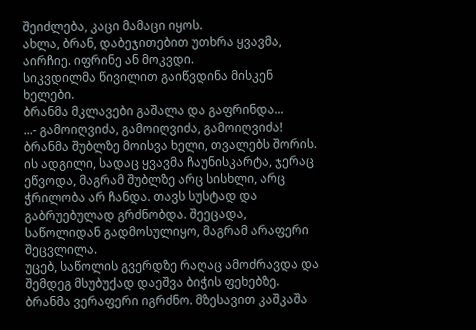შეიძლება, კაცი მამაცი იყოს.
ახლა, ბრან, დაბეჯითებით უთხრა ყვავმა, აირჩიე. იფრინე ან მოკვდი.
სიკვდილმა წივილით გაიწვდინა მისკენ ხელები.
ბრანმა მკლავები გაშალა და გაფრინდა...
...- გამოიღვიძა, გამოიღვიძა, გამოიღვიძა!
ბრანმა შუბლზე მოისვა ხელი, თვალებს შორის. ის ადგილი, სადაც ყვავმა ჩაუნისკარტა, ჯერაც ეწვოდა, მაგრამ შუბლზე არც სისხლი, არც ჭრილობა არ ჩანდა. თავს სუსტად და გაბრუებულად გრძნობდა. შეეცადა, საწოლიდან გადმოსულიყო, მაგრამ არაფერი შეცვლილა.
უცებ, საწოლის გვერდზე რაღაც ამოძრავდა და შემდეგ მსუბუქად დაეშვა ბიჭის ფეხებზე. ბრანმა ვერაფერი იგრძნო. მზესავით კაშკაშა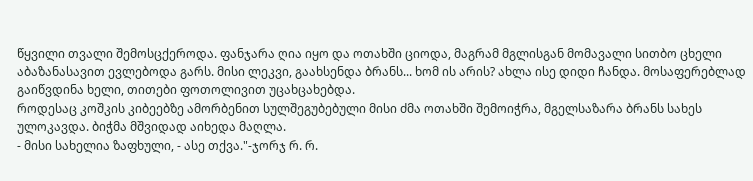წყვილი თვალი შემოსცქეროდა. ფანჯარა ღია იყო და ოთახში ციოდა, მაგრამ მგლისგან მომავალი სითბო ცხელი აბაზანასავით ევლებოდა გარს. მისი ლეკვი, გაახსენდა ბრანს... ხომ ის არის? ახლა ისე დიდი ჩანდა. მოსაფერებლად გაიწვდინა ხელი, თითები ფოთოლივით უცახცახებდა.
როდესაც კოშკის კიბეებზე ამორბენით სულშეგუბებული მისი ძმა ოთახში შემოიჭრა, მგელსაზარა ბრანს სახეს ულოკავდა. ბიჭმა მშვიდად აიხედა მაღლა.
- მისი სახელია ზაფხული, - ასე თქვა."-ჯორჯ რ. რ.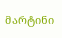მარტინი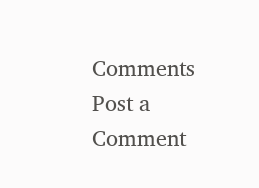Comments
Post a Comment